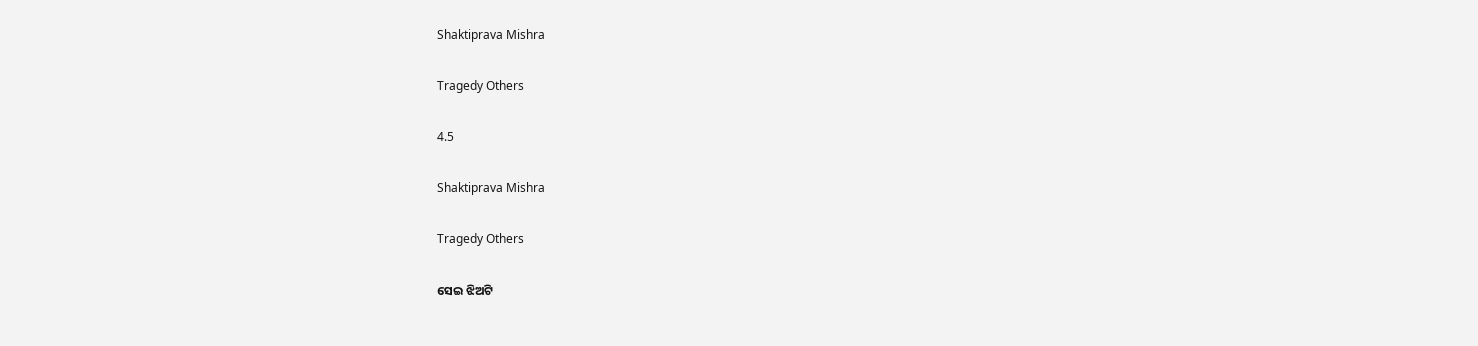Shaktiprava Mishra

Tragedy Others

4.5

Shaktiprava Mishra

Tragedy Others

ସେଇ ଝିଅଟି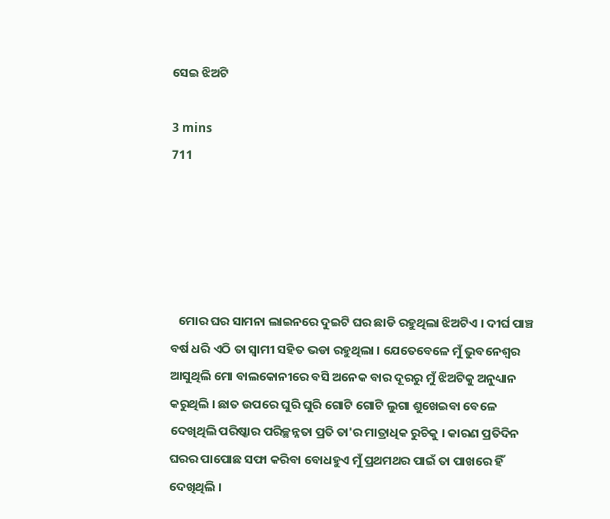ସେଇ ଝିଅଟି

3 mins
711





   ମୋର ଘର ସାମନା ଲାଇନରେ ଦୁଇଟି ଘର ଛାଡି ରହୁଥିଲା ଝିଅଟିଏ । ଦୀର୍ଘ ପାଞ୍ଚ ବର୍ଷ ଧରି ଏଠି ତା ସ୍ୱାମୀ ସହିତ ଭଡା ରହୁଥିଲା । ଯେତେବେଳେ ମୁଁ ଭୁବନେଶ୍ୱର ଆସୁଥିଲି ମୋ ବାଲକୋନୀରେ ବସି ଅନେକ ବାର ଦୂରରୁ ମୁଁ ଝିଅଟିକୁ ଅନୁଧ୍ୟାନ କରୁଥିଲି । ଛାତ ଉପରେ ଘୁରି ଘୁରି ଗୋଟି ଗୋଟି ଲୁଗା ଶୁଖେଇବା ବେଳେ ଦେଖିଥିଲି ପରିଷ୍କାର ପରିଚ୍ଛନ୍ନତା ପ୍ରତି ତା'ର ମାତ୍ରାଧିକ ରୁଚିକୁ । କାରଣ ପ୍ରତିଦିନ ଘରର ପାପୋଛ ସଫା କରିବା ବୋଧହୁଏ ମୁଁ ପ୍ରଥମଥର ପାଇଁ ତା ପାଖରେ ହିଁ ଦେଖିଥିଲି ।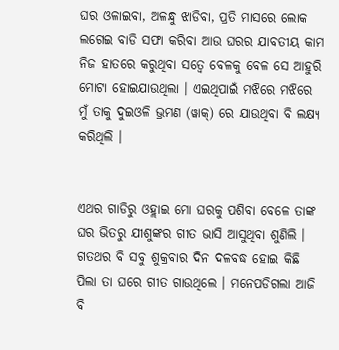ଘର ଓଳାଇବା, ଅଳନ୍ଧୁ ଝାଡିବା, ପ୍ରତି ମାସରେ ଲୋକ ଲଗେଇ ବାଡି ସଫା କରିବା ଆଉ ଘରର ଯାବତୀୟ କାମ ନିଜ ହାତରେ କରୁଥିବା ସତ୍ୱେ ବେଳକୁ ବେଳ ସେ ଆହୁରି ମୋଟା ହୋଇଯାଉଥିଲା । ଏଇଥିପାଇଁ ମଝିରେ ମଝିରେ ମୁଁ ତାକୁ ଦୁଇଓଳି ଭ୍ରମଣ (ୱାକ୍) ରେ ଯାଉଥିବା ବି ଲକ୍ଷ୍ୟ କରିଥିଲି ।


ଏଥର ଗାଡିରୁ ଓହ୍ଲାଇ ମୋ ଘରକୁ ପଶିବା ବେଳେ ତାଙ୍କ ଘର ଭିତରୁ ଯୀଶୁଙ୍କର ଗୀତ ଭାସି ଆସୁଥିବା ଶୁଣିଲି । ଗତଥର ବି ସବୁ ଶୁକ୍ରବାର ଦିନ ଦଳବଦ୍ଧ ହୋଇ କିଛି ପିଲା ତା ଘରେ ଗୀତ ଗାଉଥିଲେ । ମନେପଡିଗଲା ଆଜି ବି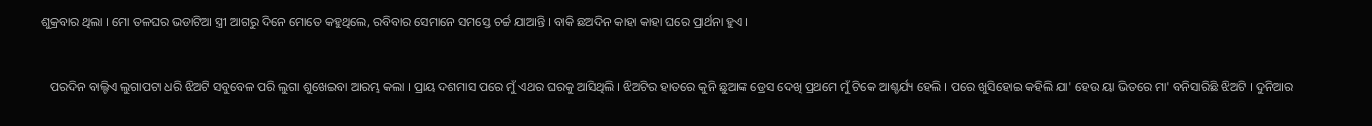ଶୁକ୍ରବାର ଥିଲା । ମୋ ତଳଘର ଭଡାଟିଆ ସ୍ତ୍ରୀ ଆଗରୁ ଦିନେ ମୋତେ କହୁଥିଲେ, ରବିବାର ସେମାନେ ସମସ୍ତେ ଚର୍ଚ୍ଚ ଯାଆନ୍ତି । ବାକି ଛଅଦିନ କାହା କାହା ଘରେ ପ୍ରାର୍ଥନା ହୁଏ ।


   ପରଦିନ ବାଲ୍ଟିଏ ଲୁଗାପଟା ଧରି ଝିଅଟି ସବୁବେଳ ପରି ଲୁଗା ଶୁଖେଇବା ଆରମ୍ଭ କଲା । ପ୍ରାୟ ଦଶମାସ ପରେ ମୁଁ ଏଥର ଘରକୁ ଆସିଥିଲି । ଝିଅଟିର ହାତରେ କୁନି ଛୁଆଙ୍କ ଡ୍ରେସ ଦେଖି ପ୍ରଥମେ ମୁଁ ଟିକେ ଆଶ୍ଚର୍ଯ୍ୟ ହେଲି । ପରେ ଖୁସିହୋଇ କହିଲି ଯା' ହେଉ ୟା ଭିତରେ ମା' ବନିସାରିଛି ଝିଅଟି । ଦୁନିଆର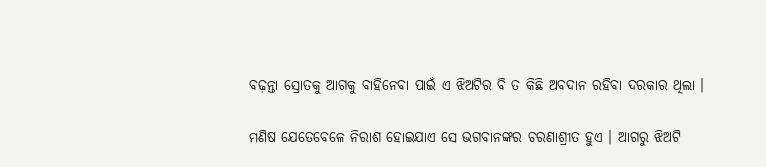ବଢ଼ନ୍ତା ସ୍ରୋତକୁ ଆଗକୁ ବାହିନେବା ପାଇଁ ଏ ଝିଅଟିର ବି ତ କିଛି ଅବଦାନ ରହିବା ଦରକାର ଥିଲା ।

ମଣିଷ ଯେତେବେଳେ ନିରାଶ ହୋଇଯାଏ ସେ ଭଗବାନଙ୍କର ଚରଣାଶ୍ରୀତ ହୁଏ । ଆଗରୁ ଝିଅଟି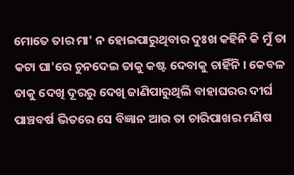ମୋତେ ତାର ମା' ନ ହୋଇପାରୁଥିବାର ଦୁଃଖ କହିନି କି ମୁଁ ତା କଟା ଘା'ରେ ଚୁନଦେଇ ତାକୁ କଷ୍ଟ ଦେବାକୁ ଚାହିଁନି । କେବଳ ତାକୁ ଦେଖି ଦୂରରୁ ଦେଖି ଜାଣିପାରୁଥିଲି ବାହାଘରର ଦୀର୍ଘ ପାଞ୍ଚବର୍ଷ ଭିତରେ ସେ ବିଜ୍ଞାନ ଆଉ ତା ଚାରିପାଖର ମଣିଷ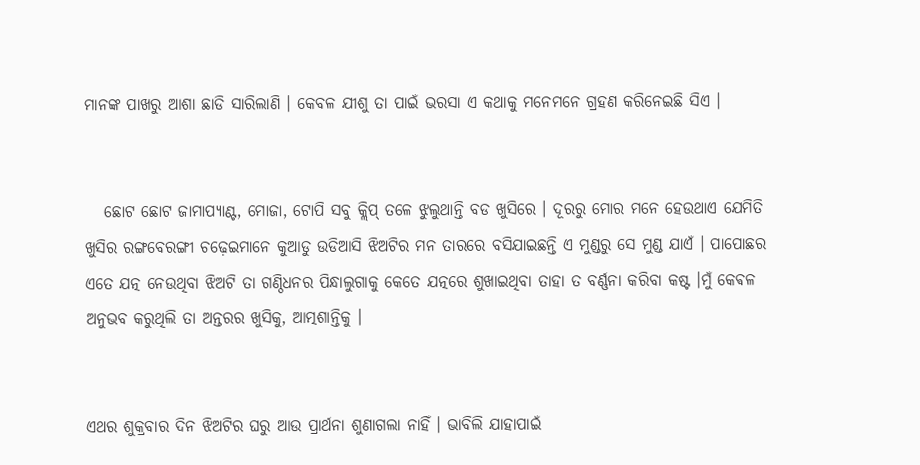ମାନଙ୍କ ପାଖରୁ ଆଶା ଛାଡି ସାରିଲାଣି । କେବଳ ଯୀଶୁ ତା ପାଇଁ ଭରସା ଏ କଥାକୁ ମନେମନେ ଗ୍ରହଣ କରିନେଇଛି ସିଏ ।


   ଛୋଟ ଛୋଟ ଜାମାପ୍ୟାଣ୍ଟ, ମୋଜା, ଟୋପି ସବୁ କ୍ଲିପ୍ ତଳେ ଝୁଲୁଥାନ୍ତି ବଡ ଖୁସିରେ । ଦୂରରୁ ମୋର ମନେ ହେଉଥାଏ ଯେମିତି ଖୁସିର ରଙ୍ଗବେରଙ୍ଗୀ ଚଢ଼େଇମାନେ କୁଆଡୁ ଉଡିଆସି ଝିଅଟିର ମନ ତାରରେ ବସିଯାଇଛନ୍ତି ଏ ମୁଣ୍ଡରୁ ସେ ମୁଣ୍ଡ ଯାଏଁ । ପାପୋଛର ଏତେ ଯତ୍ନ ନେଉଥିବା ଝିଅଟି ତା ଗଣ୍ଠିଧନର ପିନ୍ଧାଲୁଗାକୁ କେତେ ଯତ୍ନରେ ଶୁଖାଇଥିବା ତାହା ତ ବର୍ଣ୍ଣନା କରିବା କଷ୍ଟ ।ମୁଁ କେଵଳ ଅନୁଭବ କରୁଥିଲି ତା ଅନ୍ତରର ଖୁସିକୁ, ଆତ୍ମଶାନ୍ତିକୁ ।


ଏଥର ଶୁକ୍ରବାର ଦିନ ଝିଅଟିର ଘରୁ ଆଉ ପ୍ରାର୍ଥନା ଶୁଣାଗଲା ନାହିଁ । ଭାବିଲି ଯାହାପାଇଁ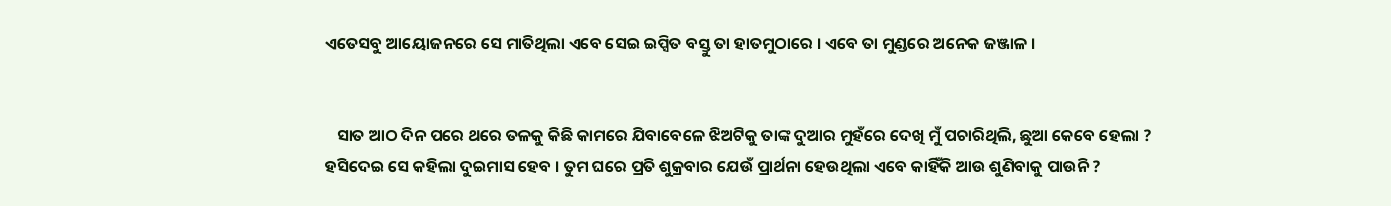ଏତେସବୁ ଆୟୋଜନରେ ସେ ମାତିଥିଲା ଏବେ ସେଇ ଇପ୍ସିତ ବସ୍ତୁ ତା ହାତମୁଠାରେ । ଏବେ ତା ମୁଣ୍ଡରେ ଅନେକ ଜଞ୍ଜାଳ ।


   ସାତ ଆଠ ଦିନ ପରେ ଥରେ ତଳକୁ କିଛି କାମରେ ଯିବାବେଳେ ଝିଅଟିକୁ ତାଙ୍କ ଦୁଆର ମୁହଁରେ ଦେଖି ମୁଁ ପଚାରିଥିଲି, ଛୁଆ କେବେ ହେଲା ? ହସିଦେଇ ସେ କହିଲା ଦୁଇମାସ ହେବ । ତୁମ ଘରେ ପ୍ରତି ଶୁକ୍ରବାର ଯେଉଁ ପ୍ରାର୍ଥନା ହେଉଥିଲା ଏବେ କାହିଁକି ଆଉ ଶୁଣିବାକୁ ପାଉନି ?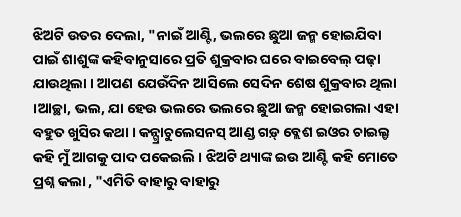ଝିଅଟି ଉତର ଦେଲା, "ନାଇଁ ଆଣ୍ଟି, ଭଲରେ ଛୁଆ ଜନ୍ମ ହୋଇଯିବା ପାଇଁ ଶାଶୁଙ୍କ କହିବାନୁସାରେ ପ୍ରତି ଶୁକ୍ରବାର ଘରେ ବାଇବେଲ୍ ପଢ଼ା ଯାଉଥିଲା । ଆପଣ ଯେଉଁଦିନ ଆସିଲେ ସେଦିନ ଶେଷ ଶୁକ୍ରବାର ଥିଲା ।ଆଚ୍ଛା, ଭଲ, ଯା ହେଉ ଭଲରେ ଭଲରେ ଛୁଆ ଜନ୍ମ ହୋଇଗଲା ଏହା ବହୁତ ଖୁସିର କଥା । କନ୍ଗ୍ରାଚୁଲେସନସ୍ ଆଣ୍ଡ ଗଡ଼୍ ବ୍ଲେଶ ଇଓର ଚାଇଲ୍ଡ କହି ମୁଁ ଆଗକୁ ପାଦ ପକେଇଲି । ଝିଅଟି ଥ୍ୟାଙ୍କ ଇଉ ଆଣ୍ଟି କହି ମୋତେ ପ୍ରଶ୍ନ କଲା , "ଏମିତି ବାହାରୁ ବାହାରୁ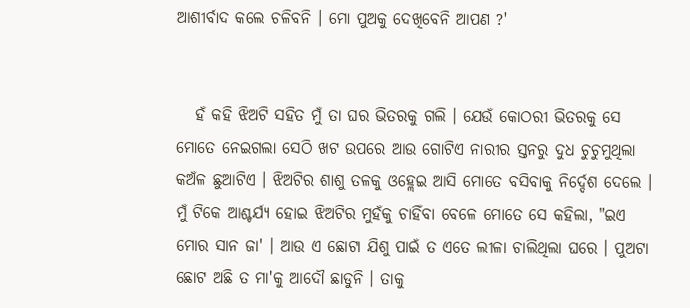ଆଶୀର୍ବାଦ କଲେ ଚଳିବନି । ମୋ ପୁଅକୁ ଦେଖିବେନି ଆପଣ ?'


   ହଁ କହି ଝିଅଟି ସହିତ ମୁଁ ତା ଘର ଭିତରକୁ ଗଲି । ଯେଉଁ କୋଠରୀ ଭିତରକୁ ସେ ମୋତେ ନେଇଗଲା ସେଠି ଖଟ ଉପରେ ଆଉ ଗୋଟିଏ ନାରୀର ସ୍ତନରୁ ଦୁଧ ଚୁଚୁମୁଥିଲା କଅଁଳ ଛୁଆଟିଏ । ଝିଅଟିର ଶାଶୁ ତଳକୁ ଓହ୍ଲେଇ ଆସି ମୋତେ ବସିବାକୁ ନିର୍ଦ୍ଦେଶ ଦେଲେ । ମୁଁ ଟିକେ ଆଶ୍ଚର୍ଯ୍ୟ ହୋଇ ଝିଅଟିର ମୁହଁକୁ ଚାହିଁବା ବେଳେ ମୋତେ ସେ କହିଲା, "ଇଏ ମୋର ସାନ ଜା' । ଆଉ ଏ ଛୋଟା ଯିଶୁ ପାଇଁ ତ ଏତେ ଲୀଳା ଚାଲିଥିଲା ଘରେ । ପୁଅଟା ଛୋଟ ଅଛି ତ ମା'କୁ ଆଦୌ ଛାଡୁନି । ତାକୁ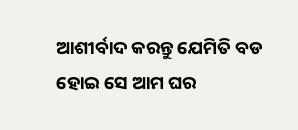ଆଶୀର୍ବାଦ କରନ୍ତୁ ଯେମିତି ବଡ ହୋଇ ସେ ଆମ ଘର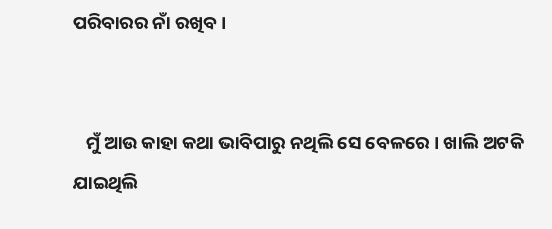ପରିବାରର ନାଁ ରଖିବ ।


   ମୁଁ ଆଉ କାହା କଥା ଭାବିପାରୁ ନଥିଲି ସେ ବେଳରେ । ଖାଲି ଅଟକି ଯାଇଥିଲି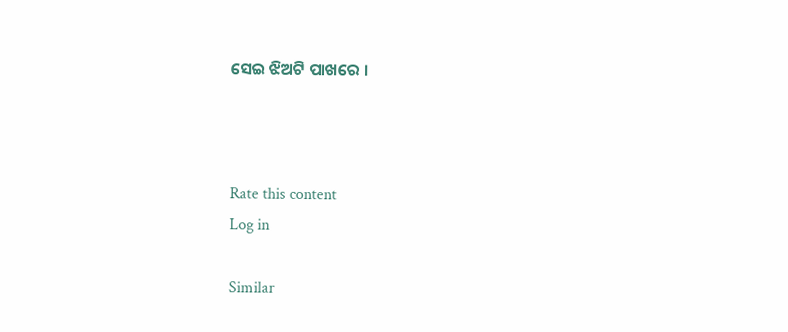ସେଇ ଝିଅଟି ପାଖରେ ।



Rate this content
Log in

Similar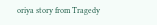oriya story from Tragedy